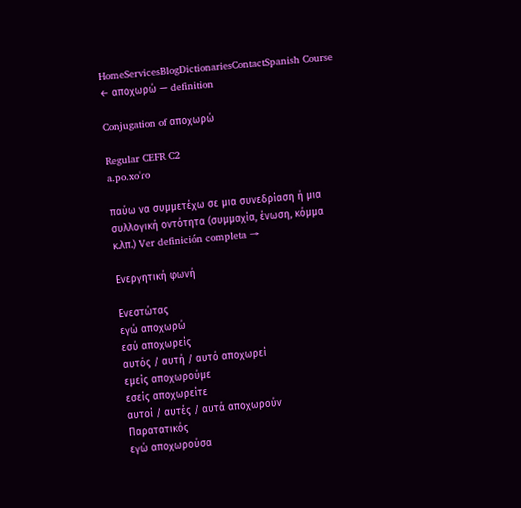HomeServicesBlogDictionariesContactSpanish Course
← αποχωρώ — definition

Conjugation of αποχωρώ

Regular CEFR C2
a.po.xoˈɾo

παύω να συμμετέχω σε μια συνεδρίαση ή μια συλλογική οντότητα (συμμαχία, ένωση, κόμμα κ.λπ.) Ver definición completa →

Ενεργητική φωνή

Ενεστώτας
εγώ αποχωρώ
εσύ αποχωρείς
αυτός / αυτή / αυτό αποχωρεί
εμείς αποχωρούμε
εσείς αποχωρείτε
αυτοί / αυτές / αυτά αποχωρούν
Παρατατικός
εγώ αποχωρούσα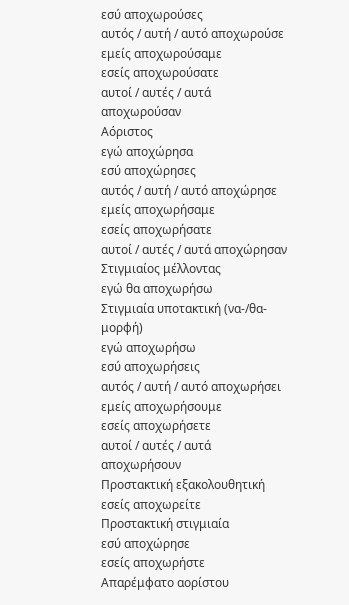εσύ αποχωρούσες
αυτός / αυτή / αυτό αποχωρούσε
εμείς αποχωρούσαμε
εσείς αποχωρούσατε
αυτοί / αυτές / αυτά αποχωρούσαν
Αόριστος
εγώ αποχώρησα
εσύ αποχώρησες
αυτός / αυτή / αυτό αποχώρησε
εμείς αποχωρήσαμε
εσείς αποχωρήσατε
αυτοί / αυτές / αυτά αποχώρησαν
Στιγμιαίος μέλλοντας
εγώ θα αποχωρήσω
Στιγμιαία υποτακτική (να-/θα- μορφή)
εγώ αποχωρήσω
εσύ αποχωρήσεις
αυτός / αυτή / αυτό αποχωρήσει
εμείς αποχωρήσουμε
εσείς αποχωρήσετε
αυτοί / αυτές / αυτά αποχωρήσουν
Προστακτική εξακολουθητική
εσείς αποχωρείτε
Προστακτική στιγμιαία
εσύ αποχώρησε
εσείς αποχωρήστε
Απαρέμφατο αορίστου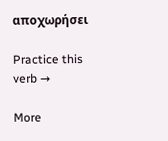αποχωρήσει

Practice this verb →

More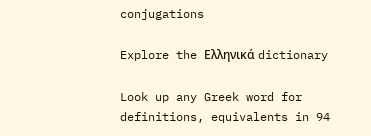conjugations

Explore the Ελληνικά dictionary

Look up any Greek word for definitions, equivalents in 94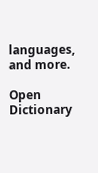languages, and more.

Open Dictionary